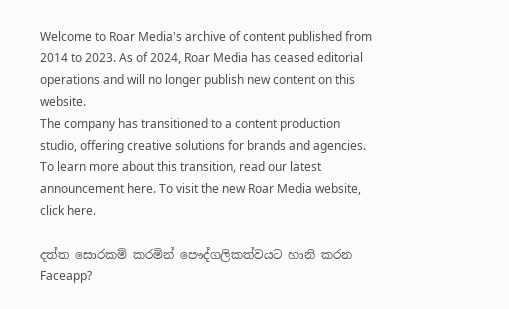Welcome to Roar Media's archive of content published from 2014 to 2023. As of 2024, Roar Media has ceased editorial operations and will no longer publish new content on this website.
The company has transitioned to a content production studio, offering creative solutions for brands and agencies.
To learn more about this transition, read our latest announcement here. To visit the new Roar Media website, click here.

දත්ත සොරකම් කරමින් පෞද්ගලිකත්වයට හානි කරන Faceapp?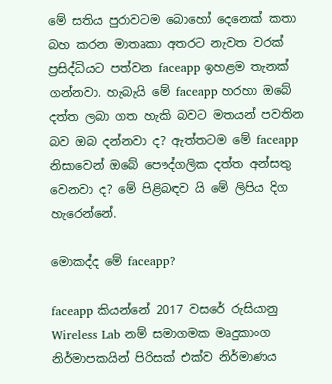මේ සතිය පුරාවටම බොහෝ දෙනෙක් කතා බහ කරන මාතෘකා අතරට නැවත වරක් ප්‍රසිද්ධියට පත්වන faceapp ඉහළම තැනක් ගන්නවා. හැබැයි මේ faceapp හරහා ඔබේ දත්ත ලබා ගත හැකි බවට මතයන් පවතින බව ඔබ දන්නවා ද? ඇත්තටම මේ faceapp නිසාවෙන් ඔබේ පෞද්ගලික දත්ත අන්සතු වෙනවා ද? මේ පිළිබඳව යි මේ ලිපිය දිග හැරෙන්නේ.

මොකද්ද මේ faceapp?

faceapp කියන්නේ 2017 වසරේ රුසියානු Wireless Lab නම් සමාගමක මෘදුකාංග නිර්මාපකයින් පිරිසක් එක්ව නිර්මාණය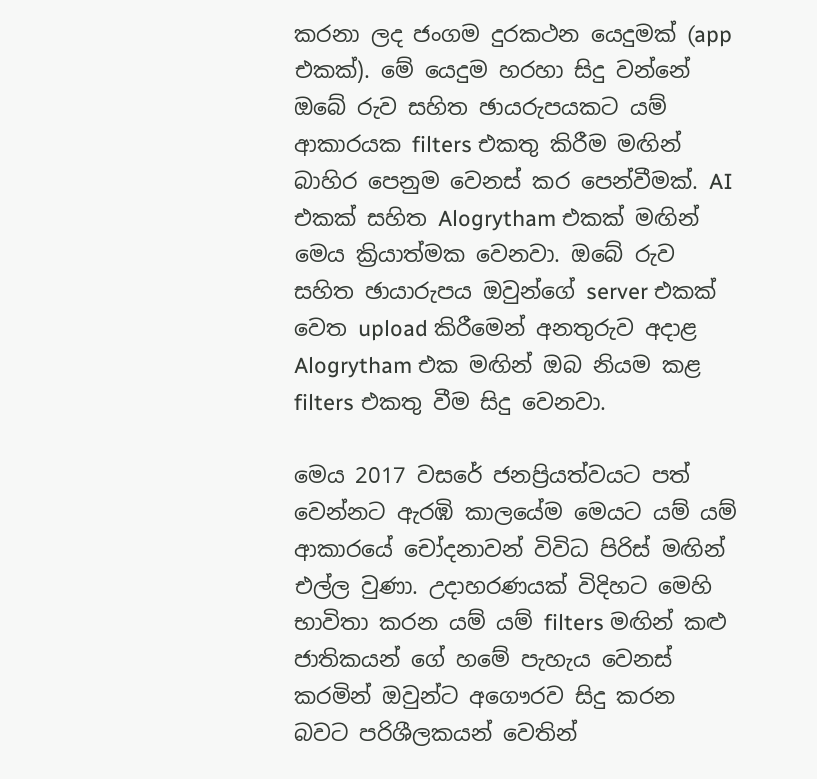කරනා ලද ජංගම දුරකථන යෙදුමක් (app එකක්). මේ යෙදුම හරහා සිදු වන්නේ ඔබේ රුව සහිත ඡායරුපයකට යම් ආකාරයක filters එකතු කිරීම මඟින් බාහිර පෙනුම වෙනස් කර පෙන්වීමක්. AI  එකක් සහිත Alogrytham එකක් මඟින් මෙය ක්‍රියාත්මක වෙනවා. ඔබේ රුව සහිත ඡායාරුපය ඔවුන්ගේ server එකක් වෙත upload කිරීමෙන් අනතුරුව අදාළ Alogrytham එක මඟින් ඔබ නියම කළ filters එකතු වීම සිදු වෙනවා.

මෙය 2017 වසරේ ජනප්‍රියත්වයට පත් වෙන්නට ඇරඹි කාලයේම මෙයට යම් යම් ආකාරයේ චෝදනාවන් විවිධ පිරිස් මඟින් එල්ල වුණා. උදාහරණයක් විදිහට මෙහි භාවිතා කරන යම් යම් filters මඟින් කළු ජාතිකයන් ගේ හමේ පැහැය වෙනස් කරමින් ඔවුන්ට අගෞරව සිදු කරන බවට පරිශීලකයන් වෙතින්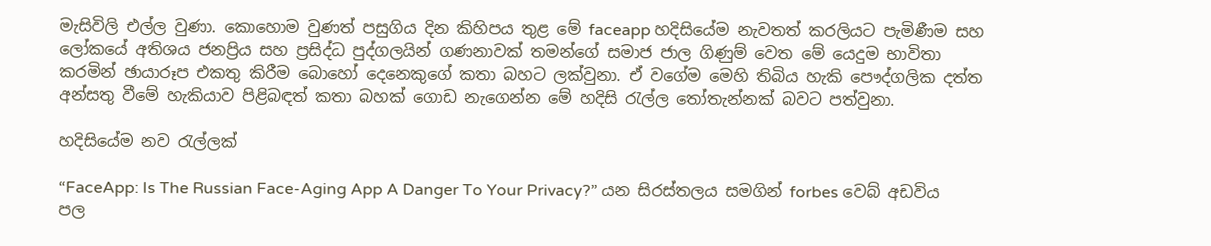මැසිවිලි එල්ල වුණා. කොහොම වුණත් පසුගිය දින කිහිපය තුළ මේ faceapp හදිසියේම නැවතත් කරලියට පැමිණීම සහ ලෝකයේ අතිශය ජනප්‍රිය සහ ප්‍රසිද්ධ පුද්ගලයින් ගණනාවක් තමන්ගේ සමාජ ජාල ගිණුම් වෙත මේ යෙදුම භාවිතා කරමින් ඡායාරූප එකතු කිරීම බොහෝ දෙනෙකුගේ කතා බහට ලක්වුනා. ඒ වගේම මෙහි තිබිය හැකි පෞද්ගලික දත්ත අන්සතු වීමේ හැකියාව පිළිබඳත් කතා බහක් ගොඩ නැගෙන්න මේ හදිසි රැල්ල තෝතැන්නක් බවට පත්වුනා.

හදිසියේම නව රැල්ලක්

“FaceApp: Is The Russian Face-Aging App A Danger To Your Privacy?” යන සිරස්තලය සමගින් forbes වෙබ් අඩවිය පල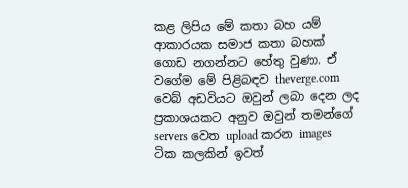කළ ලිපිය මේ කතා බහ යම් ආකාරයක සමාජ කතා බහක් ගොඩ නගන්නට හේතු වුණා. ඒ වගේම මේ පිළිබඳව theverge.com වෙබ් අඩවියට ඔවුන් ලබා දෙන ලද ප්‍රකාශයකට අනුව ඔවුන් තමන්ගේ servers වෙත upload කරන images ටික කලකින් ඉවත්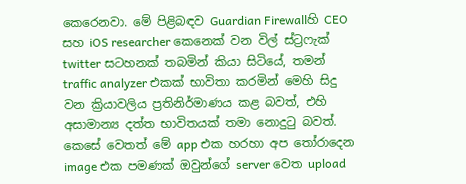කෙරෙනවා. මේ පිළිබඳව Guardian Firewallහි CEO සහ iOS researcher කෙනෙක් වන විල් ස්ට්‍රෆැක් twitter සටහනක් තබමින් කියා සිටියේ, තමන් traffic analyzer එකක් භාවිතා කරමින් මෙහි සිදු වන ක්‍රියාවලිය ප්‍රතිනිර්මාණය කළ බවත්, එහි අසාමාන්‍ය දත්ත භාවිතයක් තමා නොදුටු බවත්. කෙසේ වෙතත් මේ app එක හරහා අප තෝරාදෙන image එක පමණක් ඔවුන්ගේ server වෙත upload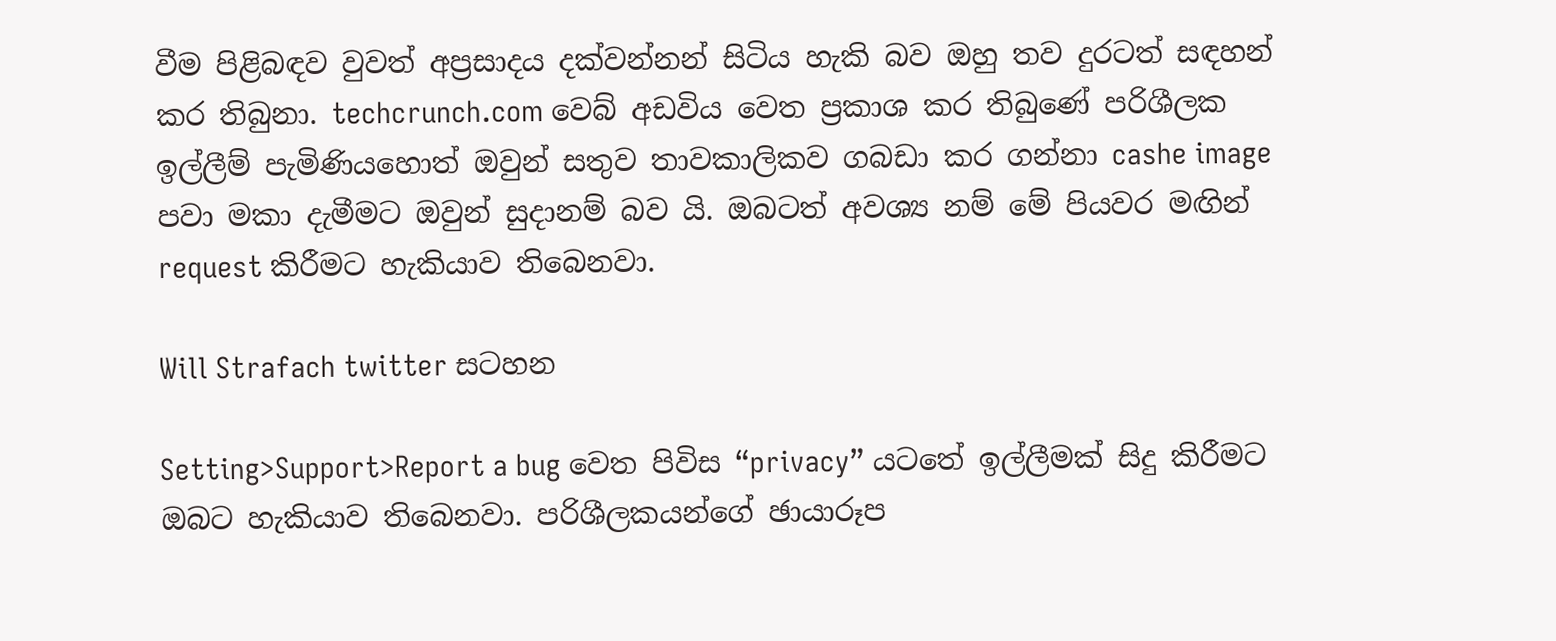වීම පිළිබඳව වුවත් අප්‍රසාදය දක්වන්නන් සිටිය හැකි බව ඔහු තව දුරටත් සඳහන් කර තිබුනා. techcrunch.com වෙබ් අඩවිය වෙත ප්‍රකාශ කර තිබුණේ පරිශීලක ඉල්ලීම් පැමිණියහොත් ඔවුන් සතුව තාවකාලිකව ගබඩා කර ගන්නා cashe image පවා මකා දැමීමට ඔවුන් සුදානම් බව යි. ඔබටත් අවශ්‍ය නම් මේ පියවර මඟින් request කිරීමට හැකියාව තිබෙනවා.

Will Strafach twitter සටහන

Setting>Support>Report a bug වෙත පිවිස “privacy” යටතේ ඉල්ලීමක් සිදු කිරීමට ඔබට හැකියාව තිබෙනවා. පරිශීලකයන්ගේ ඡායාරූප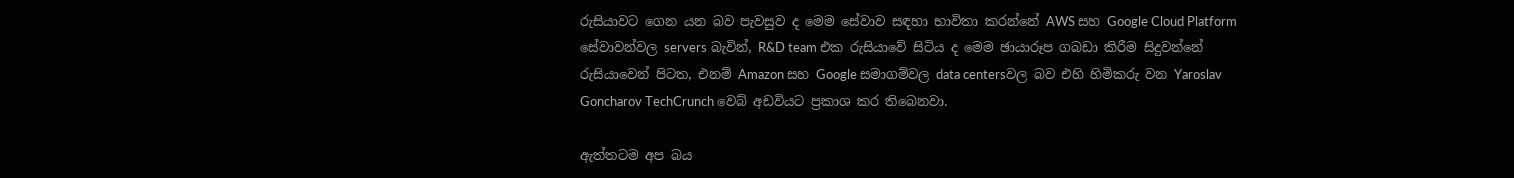රුසියාවට ගෙන යන බව පැවසුව ද මෙම සේවාව සඳහා භාවිතා කරන්නේ AWS සහ Google Cloud Platform සේවාවන්වල servers බැවින්, R&D team එක රුසියාවේ සිටිය ද මෙම ඡායාරූප ගබඩා කිරීම සිදුවන්නේ රුසියාවෙන් පිටත, එනම් Amazon සහ Google සමාගම්වල data centersවල බව එහි හිමිකරු වන Yaroslav Goncharov TechCrunch වෙබ් අඩවියට ප්‍රකාශ කර තිබෙනවා.

ඇත්තටම අප බය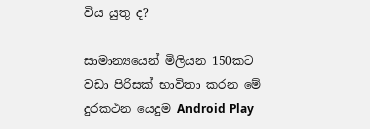විය යුතු ද?

සාමාන්‍යයෙන් මිලියන 150කට වඩා පිරිසක් භාවිතා කරන මේ දුරකථන යෙදුම Android Play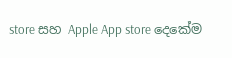store සහ Apple App store දෙකේම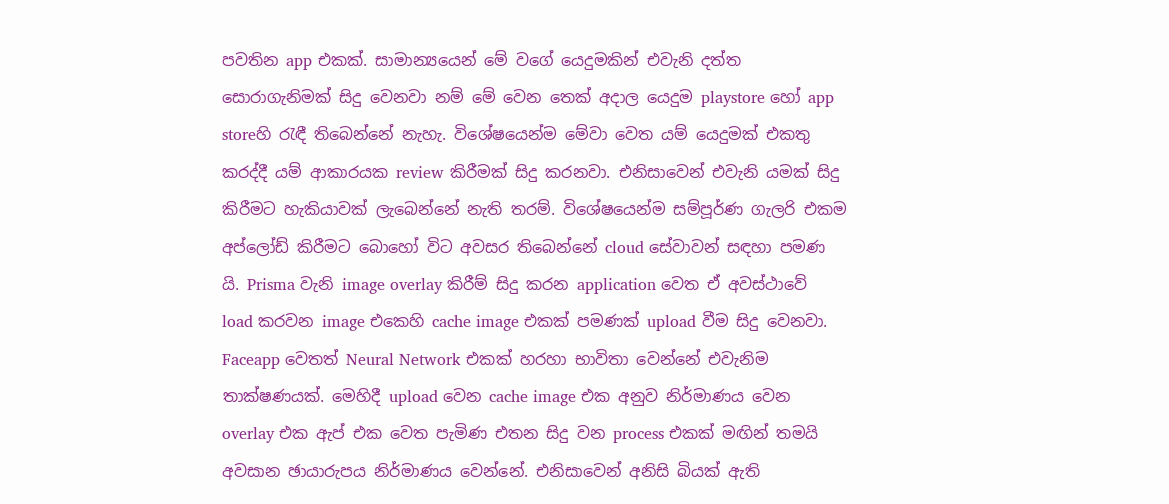පවතින app එකක්. සාමාන්‍යයෙන් මේ වගේ යෙදුමකින් එවැනි දත්ත සොරාගැනිමක් සිදු වෙනවා නම් මේ වෙන තෙක් අදාල යෙදුම playstore හෝ app storeහි රැඳී තිබෙන්නේ නැහැ. විශේෂයෙන්ම මේවා වෙත යම් යෙදුමක් එකතු කරද්දී යම් ආකාරයක review කිරීමක් සිදු කරනවා. එනිසාවෙන් එවැනි යමක් සිදු කිරීමට හැකියාවක් ලැබෙන්නේ නැති තරම්. විශේෂයෙන්ම සම්පූර්ණ ගැලරි එකම අප්ලෝඩ් කිරීමට බොහෝ විට අවසර තිබෙන්නේ cloud සේවාවන් සඳහා පමණ යි. Prisma වැනි image overlay කිරීම් සිදු කරන application වෙත ඒ අවස්ථාවේ load කරවන image එකෙහි cache image එකක් පමණක් upload වීම සිදු වෙනවා. Faceapp වෙතත් Neural Network එකක් හරහා භාවිතා වෙන්නේ එවැනිම තාක්ෂණයක්. මෙහිදී upload වෙන cache image එක අනුව නිර්මාණය වෙන overlay එක ඇප් එක වෙත පැමිණ එතන සිදු වන process එකක් මඟින් තමයි අවසාන ඡායාරුපය නිර්මාණය වෙන්නේ. එනිසාවෙන් අනිසි බියක් ඇති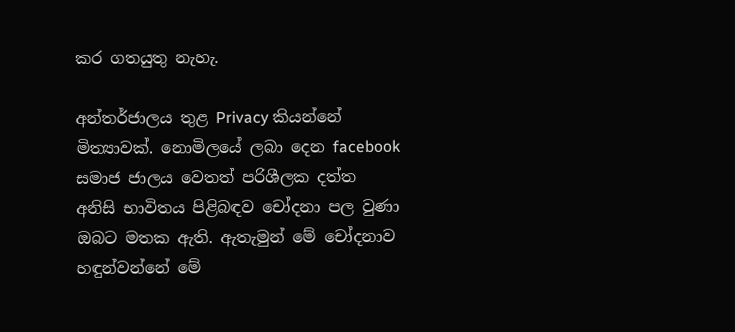කර ගතයුතු නැහැ.

අන්තර්ජාලය තුළ Privacy කියන්නේ මිත්‍යාවක්. නොමිලයේ ලබා දෙන facebook සමාජ ජාලය වෙතත් පරිශීලක දත්ත අනිසි භාවිතය පිළිබඳව චෝදනා පල වුණා ඔබට මතක ඇති. ඇතැමුන් මේ චෝදනාව හඳුන්වන්නේ මේ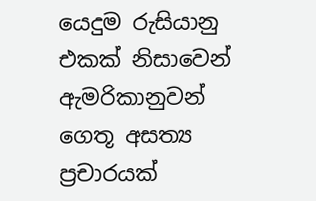යෙදුම රුසියානු එකක් නිසාවෙන් ඇමරිකානුවන් ගෙතූ අසත්‍ය ප්‍රචාරයක්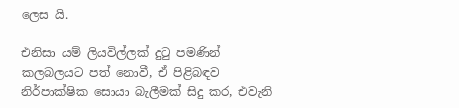ලෙස යි.

එනිසා යම් ලියවිල්ලක් දුටු පමණින් කලබලයට පත් නොවී, ඒ පිළිබඳව නිර්පාක්ෂික සොයා බැලීමක් සිදු කර, එවැනි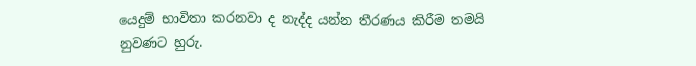යෙදුම් භාවිතා කරනවා ද නැද්ද යන්න තීරණය කිරීම තමයි නුවණට හුරු.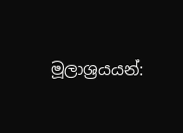මූලාශ්‍රයයන්: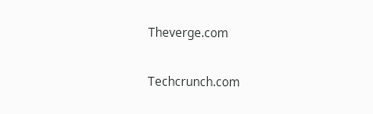Theverge.com

Techcrunch.com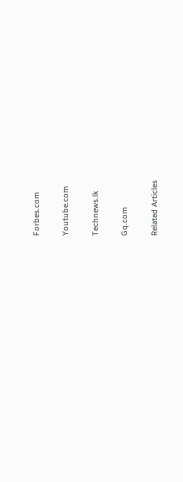Forbes.com

Youtube.com

Technews.lk

Gq.com

Related Articles